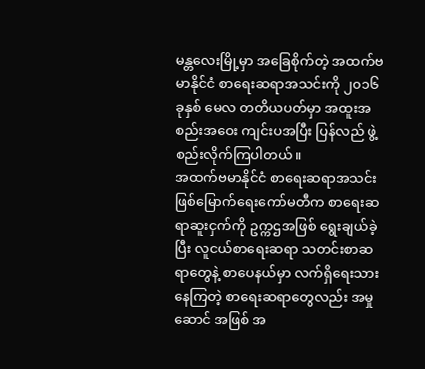မန္တလေးမြို့မှာ အခြေစိုက်တဲ့ အထက်ဗမာနိုင်ငံ စာရေးဆရာအသင်းကို ၂၀၁၆ ခုနှစ် မေလ တတိယပတ်မှာ အထူးအစည်းအဝေး ကျင်းပအပြီး ပြန်လည် ဖွဲ့စည်းလိုက်ကြပါတယ်။
အထက်ဗမာနိုင်ငံ စာရေးဆရာအသင်း ဖြစ်မြောက်ရေးကော်မတီက စာရေးဆရာဆူးငှက်ကို ဥက္ကဌအဖြစ် ရွေးချယ်ခဲ့ပြီး လူငယ်စာရေးဆရာ သတင်းစာဆရာတွေနဲ့ စာပေနယ်မှာ လက်ရှိရေးသားနေကြတဲ့ စာရေးဆရာတွေလည်း အမှုဆောင် အဖြစ် အ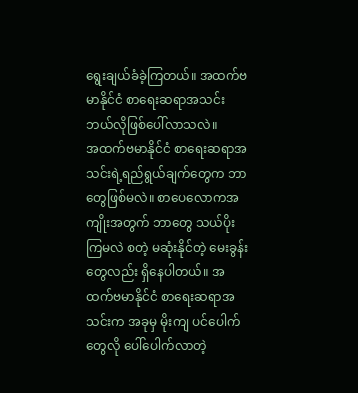ရွေးချယ်ခံခဲ့ကြတယ်။ အထက်ဗမာနိုင်ငံ စာရေးဆရာအသင်း ဘယ်လိုဖြစ်ပေါ်လာသလဲ။
အထက်ဗမာနိုင်ငံ စာရေးဆရာအသင်းရဲ့ရည်ရွယ်ချက်တွေက ဘာတွေဖြစ်မလဲ။ စာပေလောကအကျိုးအတွက် ဘာတွေ သယ်ပိုးကြမလဲ စတဲ့ မဆုံးနိုင်တဲ့ မေးခွန်းတွေလည်း ရှိနေပါတယ်။ အထက်ဗမာနိုင်ငံ စာရေးဆရာအသင်းက အခုမှ မိုးကျ ပင်ပေါက်တွေလို ပေါ်ပေါက်လာတဲ့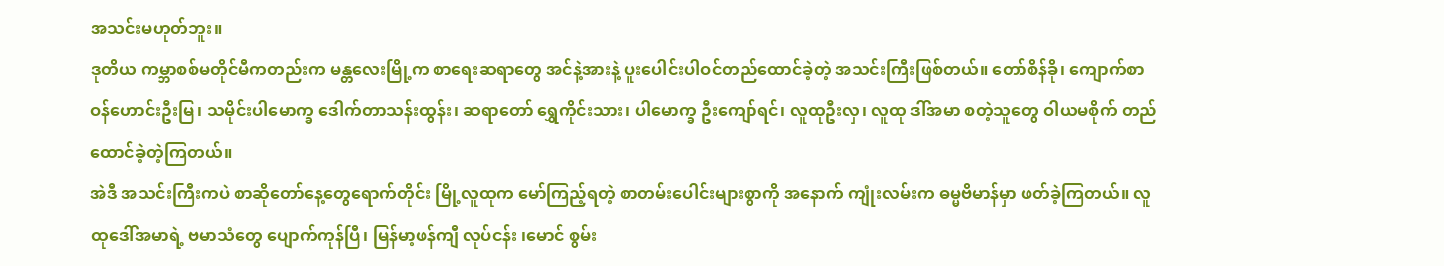အသင်းမဟုတ်ဘူး။
ဒုတိယ ကမ္ဘာစစ်မတိုင်မီကတည်းက မန္တလေးမြို့က စာရေးဆရာတွေ အင်နဲ့အားနဲ့ ပူးပေါင်းပါဝင်တည်ထောင်ခဲ့တဲ့ အသင်းကြီးဖြစ်တယ်။ တော်စိန်ခို၊ ကျောက်စာဝန်ဟောင်းဦးမြ၊ သမိုင်းပါမောက္ခ ဒေါက်တာသန်းထွန်း၊ ဆရာတော် ရွှေကိုင်းသား၊ ပါမောက္ခ ဦးကျော်ရင်၊ လူထုဦးလှ၊ လူထု ဒါ်အမာ စတဲ့သူတွေ ဝါယမစိုက် တည်ထောင်ခဲ့တဲ့ကြတယ်။
အဲဒီ အသင်းကြီးကပဲ စာဆိုတော်နေ့တွေရောက်တိုင်း မြို့လူထုက မော်ကြည့်ရတဲ့ စာတမ်းပေါင်းများစွာကို အနောက် ကျုံးလမ်းက ဓမ္မဗိမာန်မှာ ဖတ်ခဲ့ကြတယ်။ လူထုဒေါ်အမာရဲ့ ဗမာသံတွေ ပျောက်ကုန်ပြီ၊ မြန်မာ့ဖန်ကျီ လုပ်ငန်း ၊မောင် စွမ်း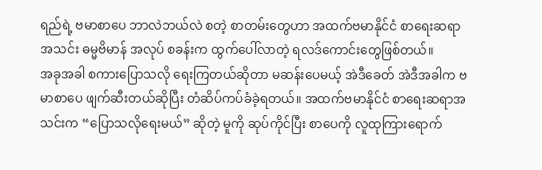ရည်ရဲ့ ဗမာစာပေ ဘာလဲဘယ်လဲ စတဲ့ စာတမ်းတွေဟာ အထက်ဗမာနိုင်ငံ စာရေးဆရာအသင်း ဓမ္မဗိမာန် အလုပ် စခန်းက ထွက်ပေါ်လာတဲ့ ရလဒ်ကောင်းတွေဖြစ်တယ်။
အခုအခါ စကားပြောသလို ရေးကြတယ်ဆိုတာ မဆန်းပေမယ့် အဲဒီခေတ် အဲဒီအခါက ဗမာစာပေ ဖျက်ဆီးတယ်ဆိုပြီး တံဆိပ်ကပ်ခံခဲ့ရတယ်။ အထက်ဗမာနိုင်ငံ စာရေးဆရာအသင်းက “ပြောသလိုရေးမယ်” ဆိုတဲ့ မူကို ဆုပ်ကိုင်ပြီး စာပေကို လူထုကြားရောက်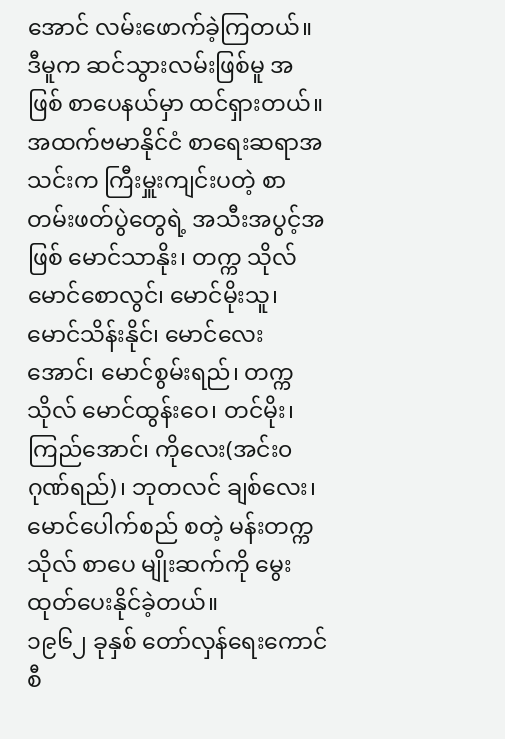အောင် လမ်းဖောက်ခဲ့ကြတယ်။ ဒီမူက ဆင်သွားလမ်းဖြစ်မူ အဖြစ် စာပေနယ်မှာ ထင်ရှားတယ်။
အထက်ဗမာနိုင်ငံ စာရေးဆရာအသင်းက ကြီးမှူးကျင်းပတဲ့ စာတမ်းဖတ်ပွဲတွေရဲ့ အသီးအပွင့်အဖြစ် မောင်သာနိုး၊ တက္က သိုလ်မောင်စောလွင်၊ မောင်မိုးသူ၊ မောင်သိန်းနိုင်၊ မောင်လေးအောင်၊ မောင်စွမ်းရည်၊ တက္ကသိုလ် မောင်ထွန်းဝေ၊ တင်မိုး၊ ကြည်အောင်၊ ကိုလေး(အင်း၀ ဂုဏ်ရည်)၊ ဘုတလင် ချစ်လေး၊ မောင်ပေါက်စည် စတဲ့ မန်းတက္ကသိုလ် စာပေ မျိုးဆက်ကို မွေးထုတ်ပေးနိုင်ခဲ့တယ်။
၁၉၆၂ ခုနှစ် တော်လှန်ရေးကောင်စီ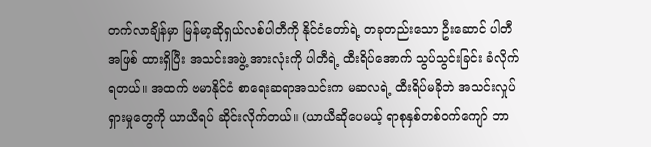တက်လာချိန်မှာ မြန်မာ့ဆိုရှယ်လစ်ပါတီကို နိုင်ငံတော်ရဲ့ တခုတည်းသော ဦးဆောင် ပါတီအဖြစ် ထားရှိပြီး အသင်းအဖွဲ့ အားလုံးကို ပါတီရဲ့ ထီးရိပ်အောက် သွပ်သွင်းခြင်း ခံလိုက်ရတယ်။ အထက် ဗမာနိုင်ငံ စာရေးဆရာအသင်းက မဆလရဲ့ ထီးရိပ်မခိုဘဲ အသင်းလှုပ်ရှားမှုတွေကို ယာယီရပ် ဆိုင်းလိုက်တယ်။ (ယာယီဆိုပေမယ့် ရာစုနှစ်တစ်ဝက်ကျော် ဘာ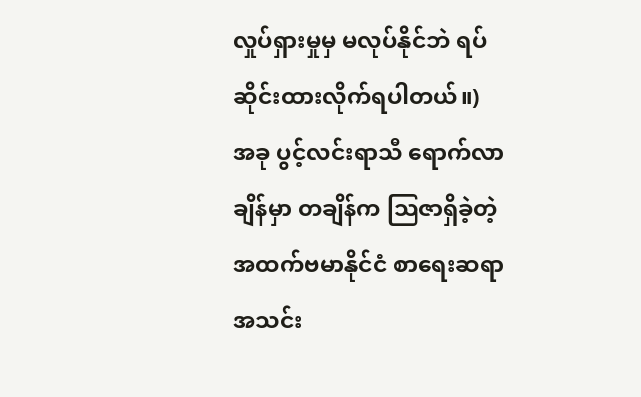လှုပ်ရှားမှုမှ မလုပ်နိုင်ဘဲ ရပ်ဆိုင်းထားလိုက်ရပါတယ်။)
အခု ပွင့်လင်းရာသီ ရောက်လာချိန်မှာ တချိန်က သြဇာရှိခဲ့တဲ့ အထက်ဗမာနိုင်ငံ စာရေးဆရာအသင်း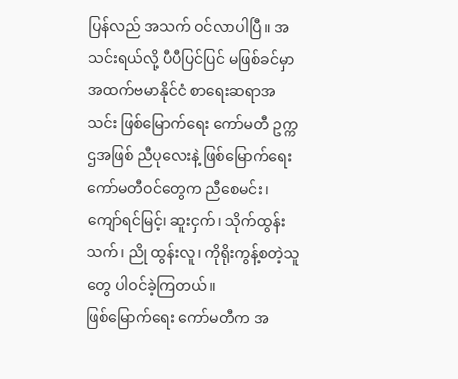ပြန်လည် အသက် ဝင်လာပါပြီ။ အသင်းရယ်လို့ ပီပီပြင်ပြင် မဖြစ်ခင်မှာ အထက်ဗမာနိုင်ငံ စာရေးဆရာအသင်း ဖြစ်မြောက်ရေး ကော်မတီ ဥက္ကဌအဖြစ် ညီပုလေးနဲ့ ဖြစ်မြောက်ရေး ကော်မတီဝင်တွေက ညီစေမင်း၊ ကျော်ရင်မြင့်၊ ဆူးငှက်၊ သိုက်ထွန်းသက်၊ ညို ထွန်းလူ၊ ကိုရိုးကွန့်စတဲ့သူတွေ ပါဝင်ခဲ့ကြတယ်။
ဖြစ်မြောက်ရေး ကော်မတီက အ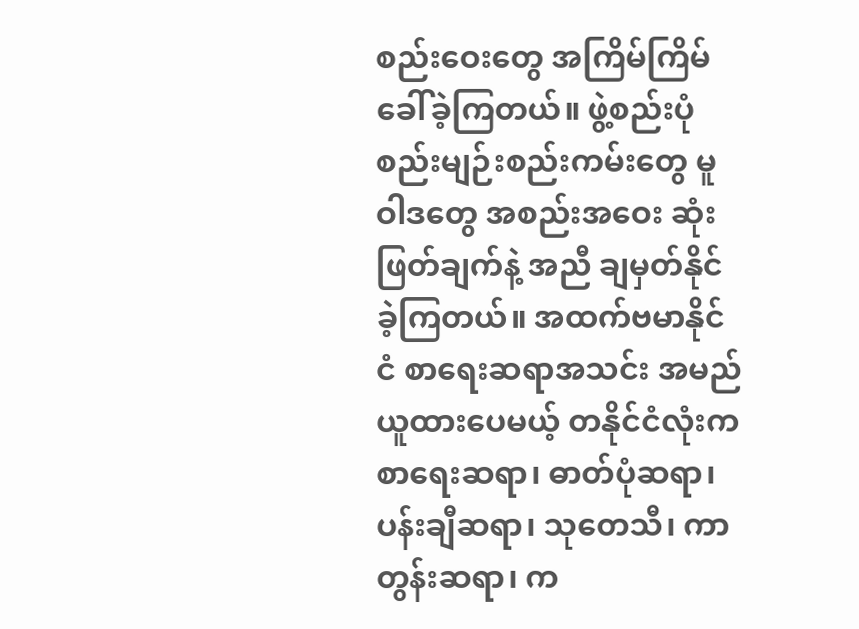စည်းဝေးတွေ အကြိမ်ကြိမ် ခေါ်ခဲ့ကြတယ်။ ဖွဲ့စည်းပုံ စည်းမျဉ်းစည်းကမ်းတွေ မူဝါဒတွေ အစည်းအဝေး ဆုံးဖြတ်ချက်နဲ့ အညီ ချမှတ်နိုင်ခဲ့ကြတယ်။ အထက်ဗမာနိုင်ငံ စာရေးဆရာအသင်း အမည်ယူထားပေမယ့် တနိုင်ငံလုံးက စာရေးဆရာ၊ ဓာတ်ပုံဆရာ၊ ပန်းချီဆရာ၊ သုတေသီ၊ ကာတွန်းဆရာ၊ က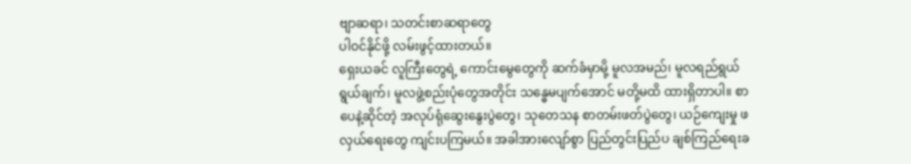ဗျာဆရာ၊ သတင်းစာဆရာတွေ
ပါဝင်နိုင်ဖို့ လမ်းဖွင့်ထားတယ်။
ရှေးယခင် လူကြီးတွေရဲ့ ကောင်းမွေတွေကို ဆက်ခံမှာမို့ မူလအမည်၊ မူလရည်ရွယ်ရွယ်ချက်၊ မူလဖွဲ့စည်းပုံတွေအတိုင်း သန္ဓေမပျက်အောင် မတို့မထိ ထားရှိတာပါ။ စာပေနဲ့ဆိုင်တဲ့ အလုပ်ရုံဆွေးနွေးပွဲတွေ၊ သုတေသန စာတမ်းဖတ်ပွဲတွေ၊ ယဉ်ကျေးမှု ဖလှယ်ရေးတွေ ကျင်းပကြမယ်။ အခါအားလျော်စွာ ပြည်တွင်းပြည်ပ ချစ်ကြည်ရေးခ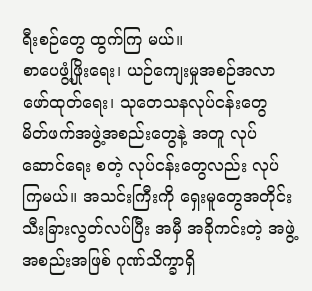ရီးစဉ်တွေ ထွက်ကြ မယ်။
စာပေဖွံ့ဖြိုးရေး၊ ယဉ်ကျေးမှုအစဉ်အလာ ဖော်ထုတ်ရေး၊ သုတေသနလုပ်ငန်းတွေ မိတ်ဖက်အဖွဲ့အစည်းတွေနဲ့ အတူ လုပ်ဆောင်ရေး စတဲ့ လုပ်ငန်းတွေလည်း လုပ်ကြမယ်။ အသင်းကြီးကို ရှေးမူတွေအတိုင်း သီးခြားလွတ်လပ်ပြီး အမှီ အခိုကင်းတဲ့ အဖွဲ့အစည်းအဖြစ် ဂုဏ်သိက္ခာရှိ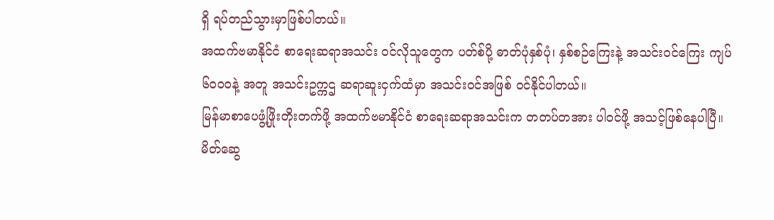ရှိ ရပ်တည်သွားမှာဖြစ်ပါတယ်။
အထက်ဗမာနိုင်ငံ စာရေးဆရာအသင်း ဝင်လိုသူတွေက ပတ်စ်ပို့ ဓာတ်ပုံနှစ်ပုံ၊ နှစ်စဉ်ကြေးနဲ့ အသင်းဝင်ကြေး ကျပ် ၆၀၀၀နဲ့ အတူ အသင်းဥက္ကဌ ဆရာဆူးငှက်ထံမှာ အသင်းဝင်အဖြစ် ဝင်နိုင်ပါတယ်။
မြန်မာစာပေဖွံ့ဖြိုးတိုးတက်ဖို့ အထက်ဗမာနိုင်ငံ စာရေးဆရာအသင်းက တတပ်တအား ပါဝင်ဖို့ အသင့်ဖြစ်နေပါပြီ။ မိတ်ဆွေ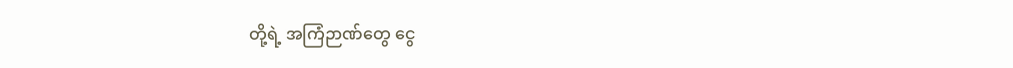တို့ရဲ့ အကြံဉာဏ်တွေ ငွေ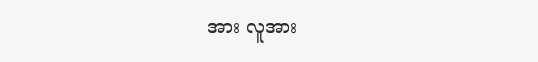အား လူအား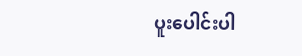ပူးပေါင်းပါ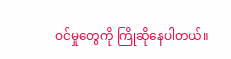ဝင်မှုတွေကို ကြိုဆိုနေပါတယ်။